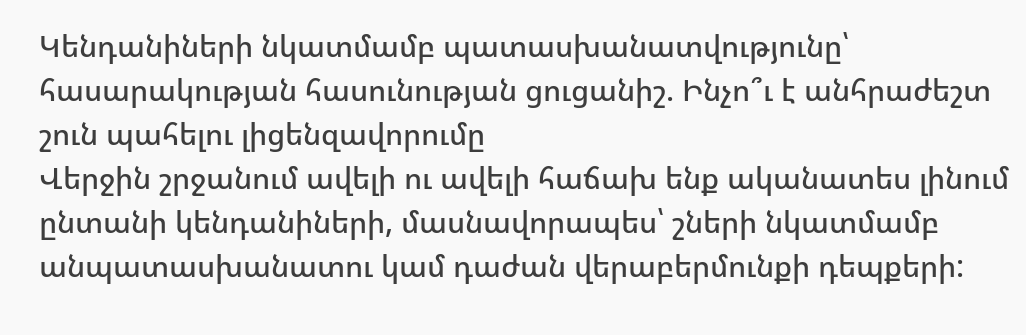Կենդանիների նկատմամբ պատասխանատվությունը՝ հասարակության հասունության ցուցանիշ. Ինչո՞ւ է անհրաժեշտ շուն պահելու լիցենզավորումը
Վերջին շրջանում ավելի ու ավելի հաճախ ենք ականատես լինում ընտանի կենդանիների, մասնավորապես՝ շների նկատմամբ անպատասխանատու կամ դաժան վերաբերմունքի դեպքերի: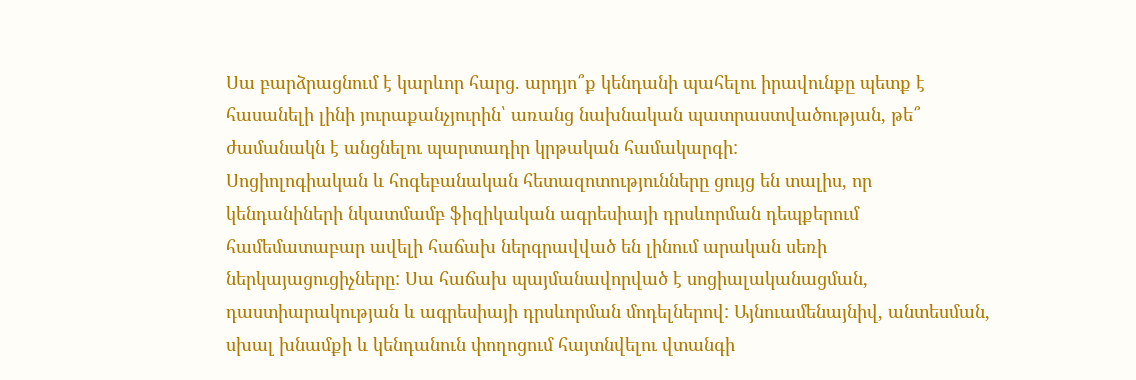Սա բարձրացնում է կարևոր հարց. արդյո՞ք կենդանի պահելու իրավունքը պետք է հասանելի լինի յուրաքանչյուրին՝ առանց նախնական պատրաստվածության, թե՞ ժամանակն է անցնելու պարտադիր կրթական համակարգի:
Սոցիոլոգիական և հոգեբանական հետազոտությունները ցույց են տալիս, որ կենդանիների նկատմամբ ֆիզիկական ագրեսիայի դրսևորման դեպքերում համեմատաբար ավելի հաճախ ներգրավված են լինում արական սեռի ներկայացուցիչները: Սա հաճախ պայմանավորված է սոցիալականացման, դաստիարակության և ագրեսիայի դրսևորման մոդելներով: Այնուամենայնիվ, անտեսման, սխալ խնամքի և կենդանուն փողոցում հայտնվելու վտանգի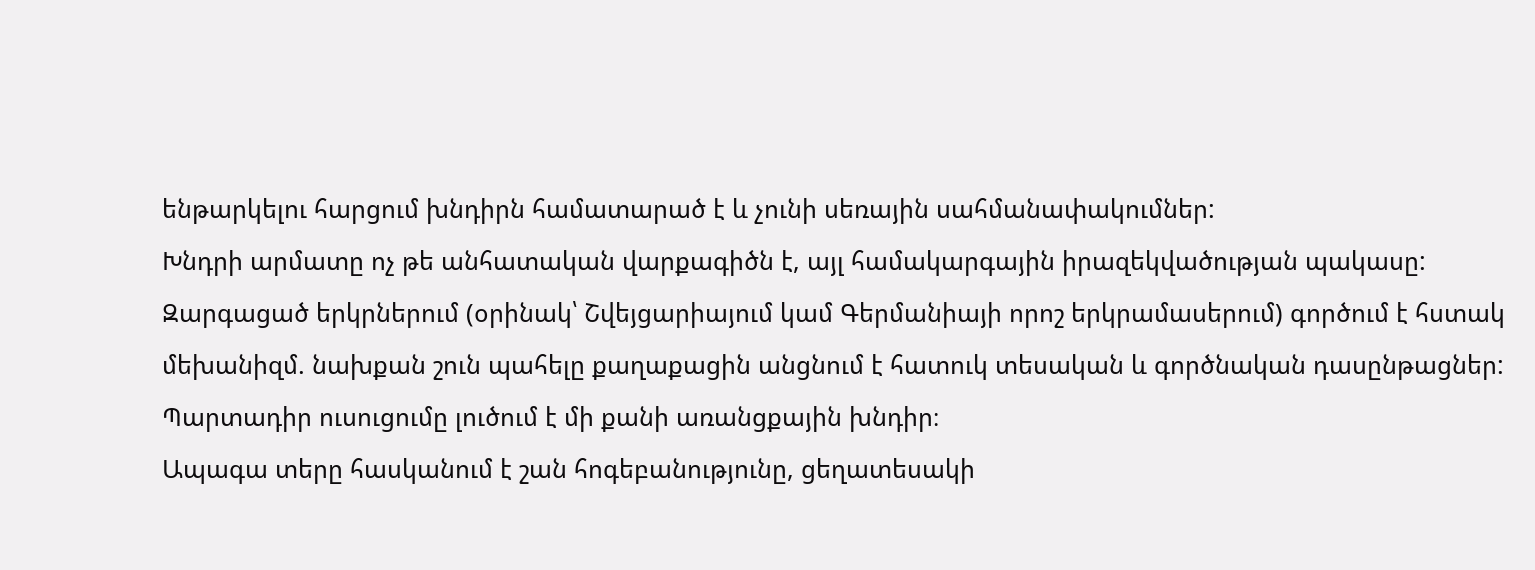ենթարկելու հարցում խնդիրն համատարած է և չունի սեռային սահմանափակումներ:
Խնդրի արմատը ոչ թե անհատական վարքագիծն է, այլ համակարգային իրազեկվածության պակասը:
Զարգացած երկրներում (օրինակ՝ Շվեյցարիայում կամ Գերմանիայի որոշ երկրամասերում) գործում է հստակ մեխանիզմ. նախքան շուն պահելը քաղաքացին անցնում է հատուկ տեսական և գործնական դասընթացներ:
Պարտադիր ուսուցումը լուծում է մի քանի առանցքային խնդիր։
Ապագա տերը հասկանում է շան հոգեբանությունը, ցեղատեսակի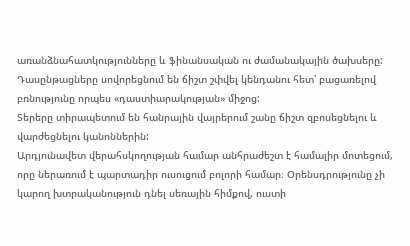առանձնահատկությունները և ֆինանսական ու ժամանակային ծախսերը:
Դասընթացները սովորեցնում են ճիշտ շփվել կենդանու հետ՝ բացառելով բռնությունը որպես «դաստիարակության» միջոց:
Տերերը տիրապետում են հանրային վայրերում շանը ճիշտ զբոսեցնելու և վարժեցնելու կանոններին:
Արդյունավետ վերահսկողության համար անհրաժեշտ է համալիր մոտեցում, որը ներառում է պարտադիր ուսուցում բոլորի համար։ Օրենսդրությունը չի կարող խտրականություն դնել սեռային հիմքով, ուստի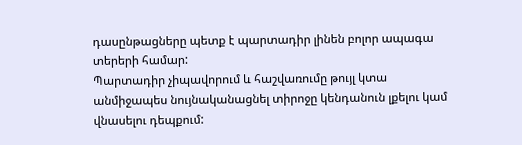դասընթացները պետք է պարտադիր լինեն բոլոր ապագա տերերի համար:
Պարտադիր չիպավորում և հաշվառումը թույլ կտա անմիջապես նույնականացնել տիրոջը կենդանուն լքելու կամ վնասելու դեպքում: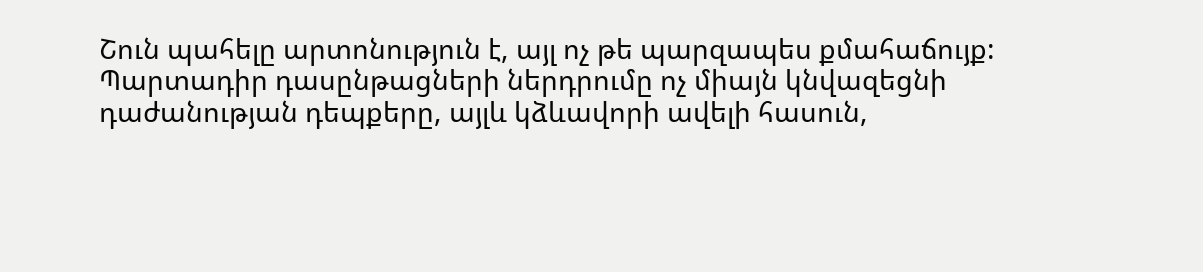Շուն պահելը արտոնություն է, այլ ոչ թե պարզապես քմահաճույք: Պարտադիր դասընթացների ներդրումը ոչ միայն կնվազեցնի դաժանության դեպքերը, այլև կձևավորի ավելի հասուն,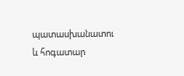պատասխանատու և հոգատար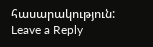հասարակություն:
Leave a Reply